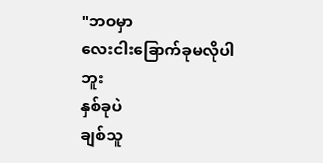"ဘဝမှာ
လေးငါးခြောက်ခုမလိုပါဘူး
နှစ်ခုပဲ
ချစ်သူ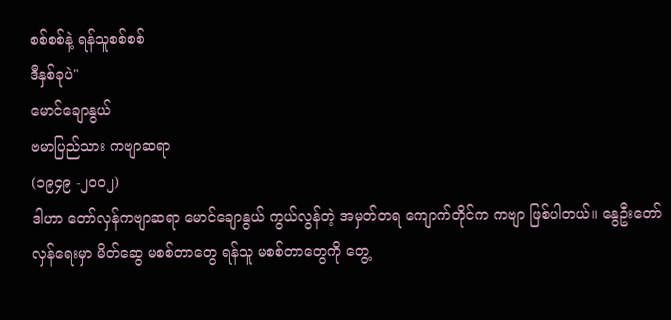စစ်စစ်နဲ့ ရန်သူစစ်စစ်
ဒီနှစ်ခုပဲ"
မောင်ချောနွယ်
ဗမာပြည်သား ကဗျာဆရာ
(၁၉၄၉ -၂၀၀၂)
ဒါဟာ တော်လှန်ကဗျာဆရာ မောင်ချောနွယ် ကွယ်လွန်တဲ့ အမှတ်တရ ကျောက်တိုင်က ကဗျာ ဖြစ်ပါတယ်။ နွေဦးတော်လှန်ရေးမှာ မိတ်ဆွေ မစစ်တာတွေ ရန်သူ မစစ်တာတွေကို တွေ့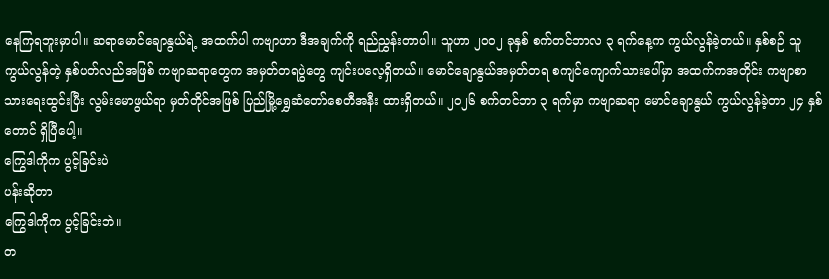နေကြရဘူးမှာပါ။ ဆရာမောင်ချောနွယ်ရဲ့ အထက်ပါ ကဗျာဟာ ဒီအချက်ကို ရည်ညွှန်းတာပါ။ သူဟာ ၂၀၀၂ ခုနှစ် စက်တင်ဘာလ ၃ ရက်နေ့က ကွယ်လွန်ခဲ့တယ်။ နှစ်စဉ် သူကွယ်လွန်တဲ့ နှစ်ပတ်လည်အဖြစ် ကဗျာဆရာတွေက အမှတ်တရပွဲတွေ ကျင်းပလေ့ရှိတယ်။ မောင်ချောနွယ်အမှတ်တရ စကျင်ကျောက်သားပေါ်မှာ အထက်ကအတိုင်း ကဗျာစာသားရေးထွင်းပြီး လွမ်းမောဖွယ်ရာ မှတ်တိုင်အဖြစ် ပြည်မြို့ရွှေဆံတော်စေတီအနီး ထားရှိတယ်။ ၂၀၂၆ စက်တင်ဘာ ၃ ရက်မှာ ကဗျာဆရာ မောင်ချောနွယ် ကွယ်လွန်ခဲ့တာ ၂၄ နှစ် တောင် ရှိပြီပေါ့။
ကြွေဒါကိုက ပွင့်ခြင်းပဲ
ပန်းဆိုတာ
ကြွေဒါကိုက ပွင့်ခြင်းဘဲ။
တ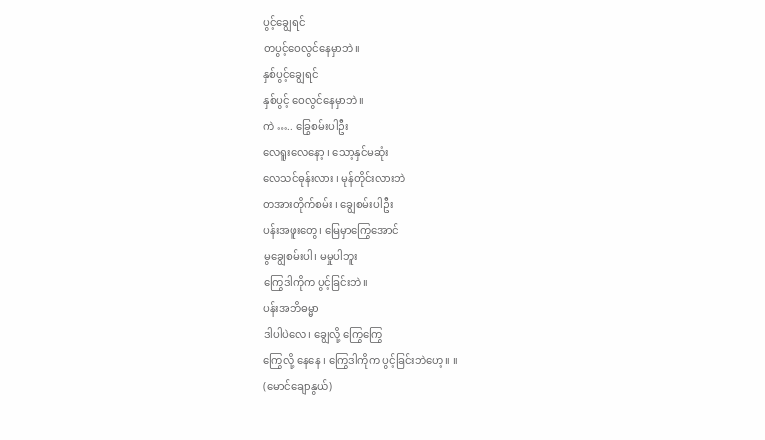ပွင့်ချွေရင်
တပွင့်ဝေလွင်နေမှာဘဲ။
နှစ်ပွင့်ချွေရင်
နှစ်ပွင့် ဝေလွင်နေမှာဘဲ။
ကဲ ….. ခြွေစမ်းပါဦး
လေရူးလေနော့ ၊ သော့နှင်မဆုံး
လေသင်ဓုန်းလား ၊ မုန်တိုင်းလားဘဲ
တအားတိုက်စမ်း ၊ ချွေစမ်းပါဦး
ပန်းအဖူးတွေ၊ မြေမှာကြွေအောင်
မွချွေစမ်းပါ၊ မမှုပါဘူး
ကြွေဒါကိုက ပွင့်ခြင်းဘဲ။
ပန်းအဘိဓမ္မာ
ဒါပါပဲလေ၊ ချွေလို့ ကြွေကြွေ
ကြွေလို့ နေနေ ၊ ကြွေဒါကိုက ပွင့်ခြင်းဘဲဟေ့။ ။
(မောင်ချောနွယ်)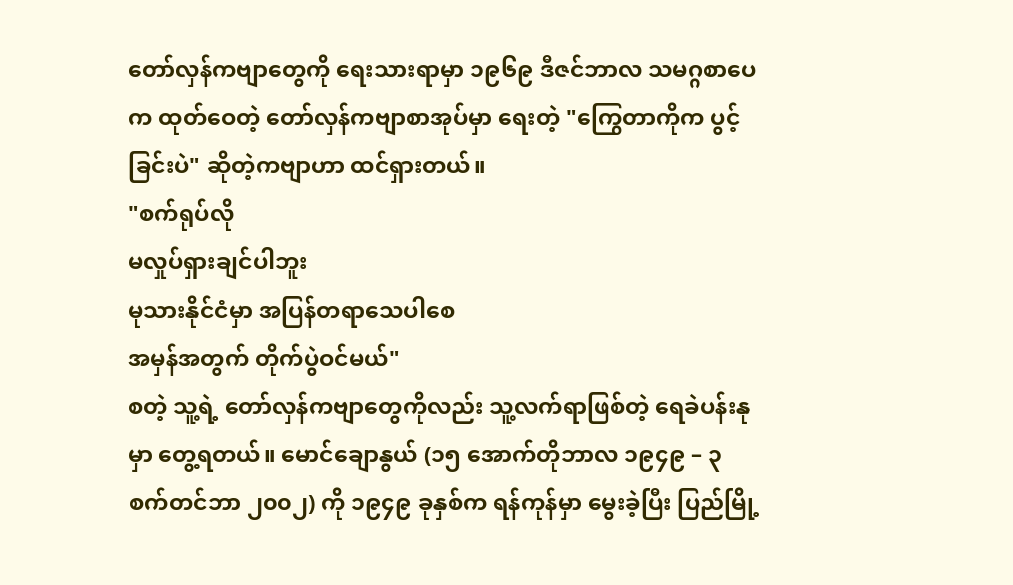တော်လှန်ကဗျာတွေကို ရေးသားရာမှာ ၁၉၆၉ ဒီဇင်ဘာလ သမဂ္ဂစာပေက ထုတ်ဝေတဲ့ တော်လှန်ကဗျာစာအုပ်မှာ ရေးတဲ့ "ကြွေတာကိုက ပွင့်ခြင်းပဲ" ဆိုတဲ့ကဗျာဟာ ထင်ရှားတယ်။
"စက်ရုပ်လို
မလှုပ်ရှားချင်ပါဘူး
မုသားနိုင်ငံမှာ အပြန်တရာသေပါစေ
အမှန်အတွက် တိုက်ပွဲဝင်မယ်"
စတဲ့ သူ့ရဲ့ တော်လှန်ကဗျာတွေကိုလည်း သူ့လက်ရာဖြစ်တဲ့ ရေခဲပန်းနုမှာ တွေ့ရတယ်။ မောင်ချောနွယ် (၁၅ အောက်တိုဘာလ ၁၉၄၉ – ၃ စက်တင်ဘာ ၂၀၀၂) ကို ၁၉၄၉ ခုနှစ်က ရန်ကုန်မှာ မွေးခဲ့ပြီး ပြည်မြို့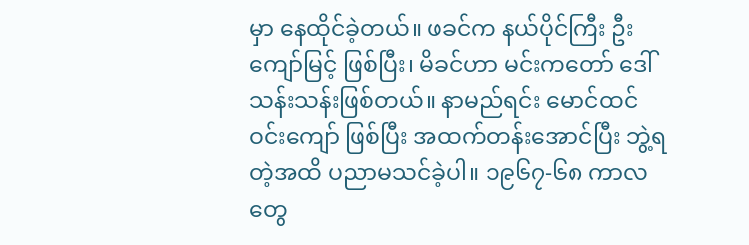မှာ နေထိုင်ခဲ့တယ်။ ဖခင်က နယ်ပိုင်ကြီး ဦးကျော်မြင့် ဖြစ်ပြီး၊ မိခင်ဟာ မင်းကတော် ဒေါ်သန်းသန်းဖြစ်တယ်။ နာမည်ရင်း မောင်ထင်ဝင်းကျော် ဖြစ်ပြီး အထက်တန်းအောင်ပြီး ဘွဲ့ရတဲ့အထိ ပညာမသင်ခဲ့ပါ။ ၁၉၆၇-၆၈ ကာလတွေ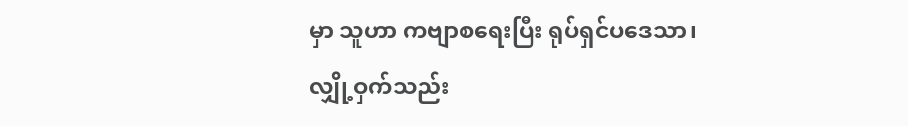မှာ သူဟာ ကဗျာစရေးပြီး ရုပ်ရှင်ပဒေသာ၊ လျှို့ဝှက်သည်း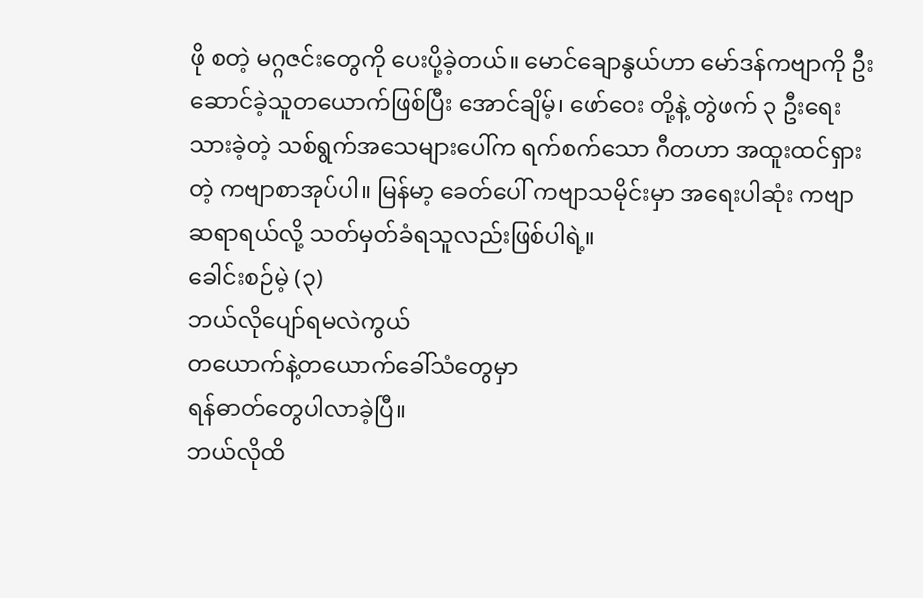ဖို စတဲ့ မဂ္ဂဇင်းတွေကို ပေးပို့ခဲ့တယ်။ မောင်ချောနွယ်ဟာ မော်ဒန်ကဗျာကို ဦးဆောင်ခဲ့သူတယောက်ဖြစ်ပြီး အောင်ချိမ့်၊ ဖော်ဝေး တို့နဲ့ တွဲဖက် ၃ ဦးရေးသားခဲ့တဲ့ သစ်ရွက်အသေများပေါ်က ရက်စက်သော ဂီတဟာ အထူးထင်ရှားတဲ့ ကဗျာစာအုပ်ပါ။ မြန်မာ့ ခေတ်ပေါ် ကဗျာသမိုင်းမှာ အရေးပါဆုံး ကဗျာဆရာရယ်လို့ သတ်မှတ်ခံရသူလည်းဖြစ်ပါရဲ့။
ခေါင်းစဉ်မဲ့ (၃)
ဘယ်လိုပျော်ရမလဲကွယ်
တယောက်နဲ့တယောက်ခေါ်သံတွေမှာ
ရန်ဓာတ်တွေပါလာခဲ့ပြီ။
ဘယ်လိုထိ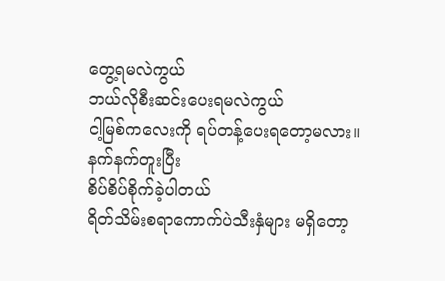တွေ့ရမလဲကွယ်
ဘယ်လိုစီးဆင်းပေးရမလဲကွယ်
ငါ့မြစ်ကလေးကို ရပ်တန့်ပေးရတော့မလား။
နက်နက်တူးပြီး
စိပ်စိပ်စိုက်ခဲ့ပါတယ်
ရိတ်သိမ်းစရာကောက်ပဲသီးနှံများ မရှိတော့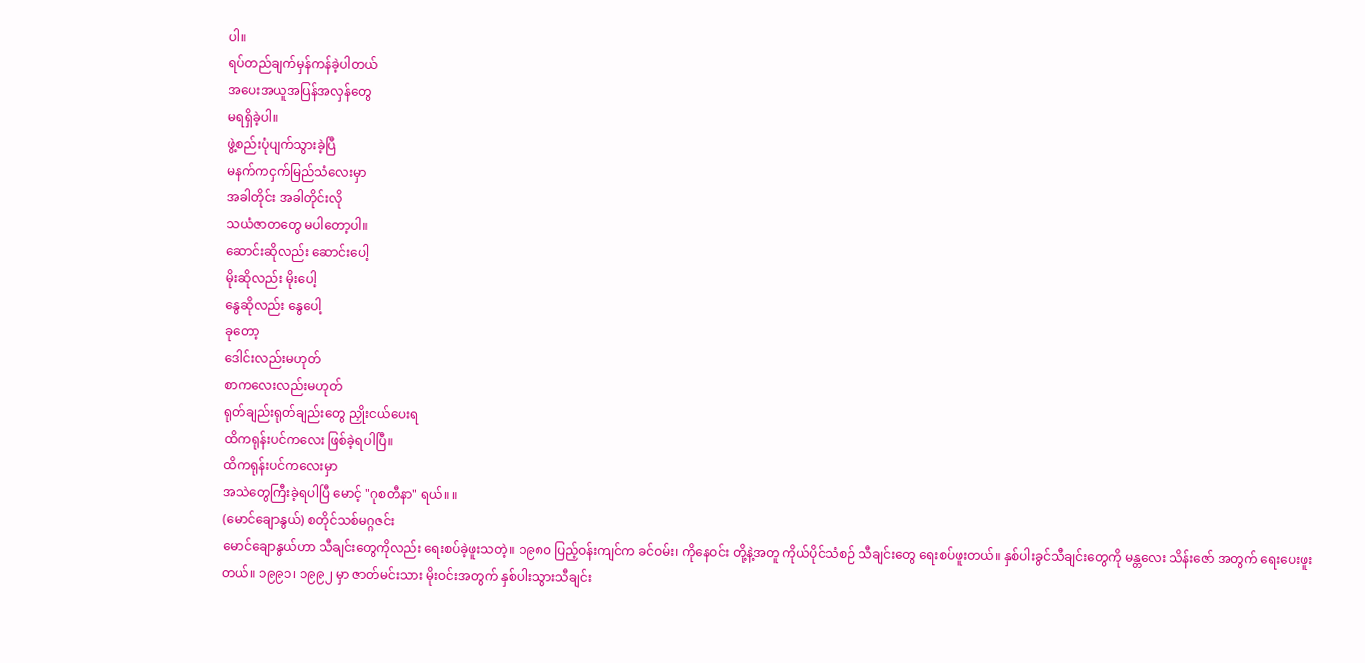ပါ။
ရပ်တည်ချက်မှန်ကန်ခဲ့ပါတယ်
အပေးအယူအပြန်အလှန်တွေ
မရရှိခဲ့ပါ။
ဖွဲ့စည်းပုံပျက်သွားခဲ့ပြီ
မနက်ကငှက်မြည်သံလေးမှာ
အခါတိုင်း အခါတိုင်းလို
သယံဇာတတွေ မပါတော့ပါ။
ဆောင်းဆိုလည်း ဆောင်းပေါ့
မိုးဆိုလည်း မိုးပေါ့
နွေဆိုလည်း နွေပေါ့
ခုတော့
ဒေါင်းလည်းမဟုတ်
စာကလေးလည်းမဟုတ်
ရုတ်ချည်းရုတ်ချည်းတွေ ညှိုးငယ်ပေးရ
ထိကရုန်းပင်ကလေး ဖြစ်ခဲ့ရပါပြီ။
ထိကရုန်းပင်ကလေးမှာ
အသဲတွေကြီးခဲ့ရပါပြီ မောင့် "ဂုစတီနာ" ရယ်။ ။
(မောင်ချောနွယ်) စတိုင်သစ်မဂ္ဂဇင်း
မောင်ချောနွယ်ဟာ သီချင်းတွေကိုလည်း ရေးစပ်ခဲ့ဖူးသတဲ့။ ၁၉၈၀ ပြည့်ဝန်းကျင်က ခင်ဝမ်း၊ ကိုနေဝင်း တို့နဲ့အတူ ကိုယ်ပိုင်သံစဉ် သီချင်းတွေ ရေးစပ်ဖူးတယ်။ နှစ်ပါးခွင်သီချင်းတွေကို မန္တလေး သိန်းဇော် အတွက် ရေးပေးဖူးတယ်။ ၁၉၉၁၊ ၁၉၉၂ မှာ ဇာတ်မင်းသား မိုးဝင်းအတွက် နှစ်ပါးသွားသီချင်း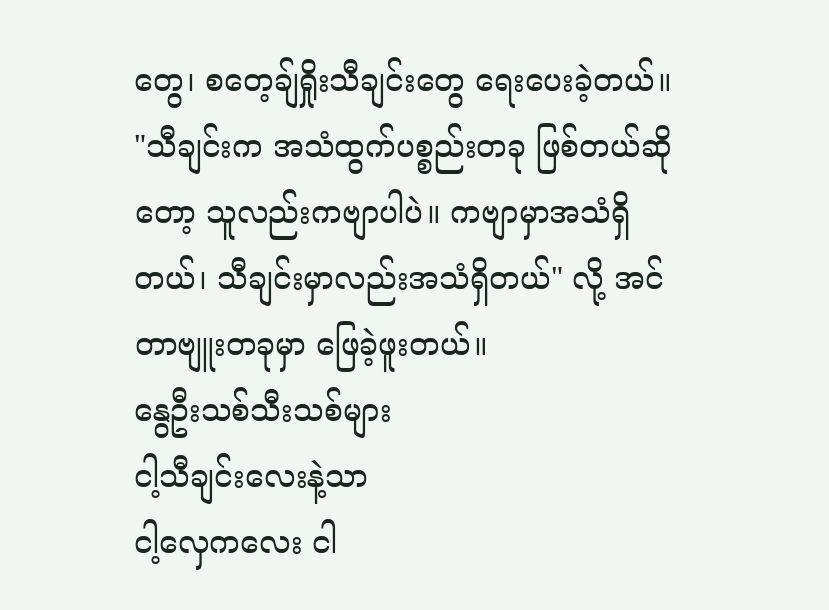တွေ၊ စတေ့ချ်ရှိုးသီချင်းတွေ ရေးပေးခဲ့တယ်။
"သီချင်းက အသံထွက်ပစ္စည်းတခု ဖြစ်တယ်ဆိုတော့ သူလည်းကဗျာပါပဲ။ ကဗျာမှာအသံရှိတယ်၊ သီချင်းမှာလည်းအသံရှိတယ်" လို့ အင်တာဗျူးတခုမှာ ဖြေခဲ့ဖူးတယ်။
နွေဦးသစ်သီးသစ်များ
ငါ့သီချင်းလေးနဲ့သာ
ငါ့လှေကလေး ငါ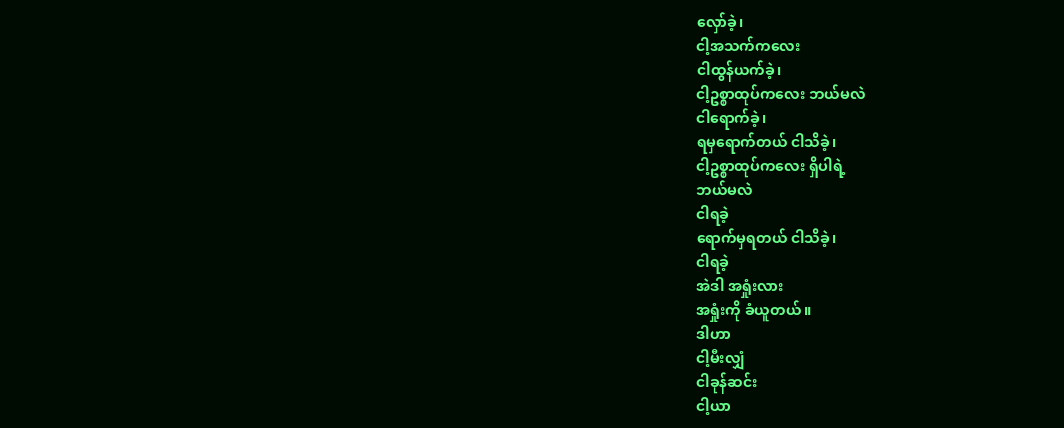လှော်ခဲ့၊
ငါ့အသက်ကလေး
ငါထွန်ယက်ခဲ့၊
ငါ့ဥစ္စာထုပ်ကလေး ဘယ်မလဲ
ငါရောက်ခဲ့၊
ရမှရောက်တယ် ငါသိခဲ့၊
ငါ့ဥစ္စာထုပ်ကလေး ရှိပါရဲ့
ဘယ်မလဲ
ငါရခဲ့
ရောက်မှရတယ် ငါသိခဲ့၊
ငါရခဲ့
အဲဒါ အရှုံးလား
အရှုံးကို ခံယူတယ်။
ဒါဟာ
ငါ့မီးလျှံ
ငါခုန်ဆင်း
ငါ့ယာ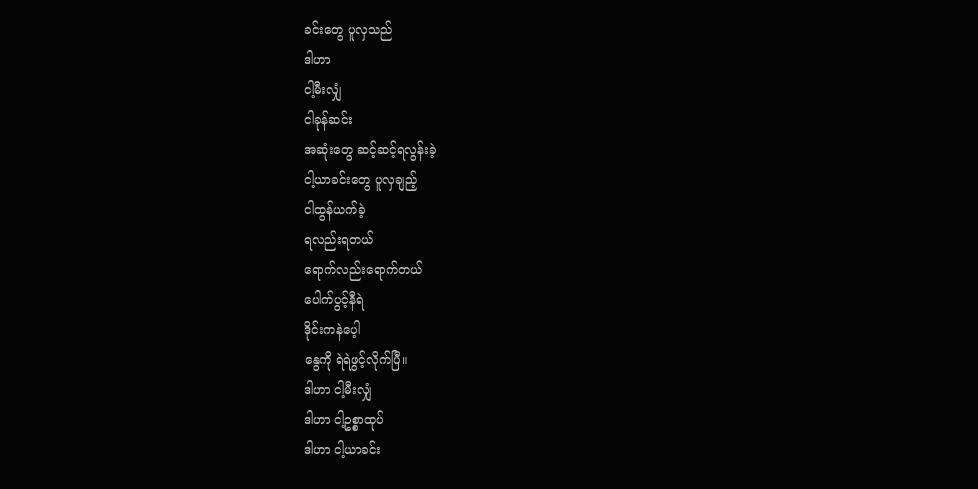ခင်းတွေ ပူလှသည်
ဒါဟာ
ငါ့မီးလျှံ
ငါခုန်ဆင်း
အဆုံးတွေ ဆင့်ဆင့်ရလွန်းခဲ့
ငါ့ယာခင်းတွေ ပူလှချည့်
ငါထွန်ယက်ခဲ့
ရလည်းရတယ်
ရောက်လည်းရောက်တယ်
ပေါက်ပွင့်နီရဲ
ဒိုင်းကနဲပေ့ါ
နွေကို ရဲရဲဖွင့်လိုက်ပြီ။
ဒါဟာ ငါ့မီးလျှံ
ဒါဟာ ငါ့ဥစ္စာထုပ်
ဒါဟာ ငါ့ယာခင်း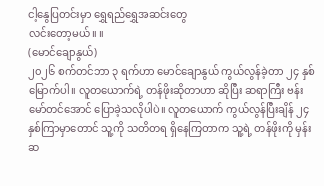ငါ့နွေပြတင်းမှာ ရွှေရည်ရွှေအဆင်းတွေ
လင်းတော့မယ်။ ။
(မောင်ချောနွယ်)
၂၀၂၆ စက်တင်ဘာ ၃ ရက်ဟာ မောင်ချောနွယ် ကွယ်လွန်ခဲ့တာ ၂၄ နှစ်မြောက်ပါ။ လူတယောက်ရဲ့ တန်ဖိုးဆိုတာဟာ ဆိုပြီး ဆရာကြီး ဗန်းမော်တင်အောင် ပြောခဲ့သလိုပါပဲ။ လူတယောက် ကွယ်လွန်ပြီးချိန် ၂၄ နှစ်ကြာမှာတောင် သူ့ကို သတိတရ ရှိနေကြတာက သူ့ရဲ့ တန်ဖိုးကို မှန်းဆ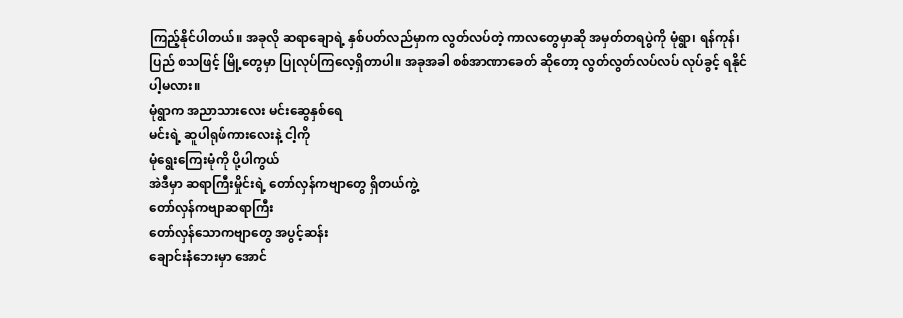ကြည့်နိုင်ပါတယ်။ အခုလို ဆရာချောရဲ့ နှစ်ပတ်လည်မှာက လွတ်လပ်တဲ့ ကာလတွေမှာဆို အမှတ်တရပွဲကို မုံရွာ၊ ရန်ကုန်၊ ပြည် စသဖြင့် မြို့တွေမှာ ပြုလုပ်ကြလေ့ရှိတာပါ။ အခုအခါ စစ်အာဏာခေတ် ဆိုတော့ လွတ်လွတ်လပ်လပ် လုပ်ခွင့် ရနိုင်ပါ့မလား။
မုံရွာက အညာသားလေး မင်းဆွေနှစ်ရေ
မင်းရဲ့ ဆူပါရုဖ်ကားလေးနဲ့ ငါ့ကို
မုံရွေးကြေးမုံကို ပို့ပါကွယ်
အဲဒီမှာ ဆရာကြီးမှိုင်းရဲ့ တော်လှန်ကဗျာတွေ ရှိတယ်ကွဲ့
တော်လှန်ကဗျာဆရာကြီး
တော်လှန်သောကဗျာတွေ အပွင့်ဆန်း
ချောင်းနံဘေးမှာ အောင်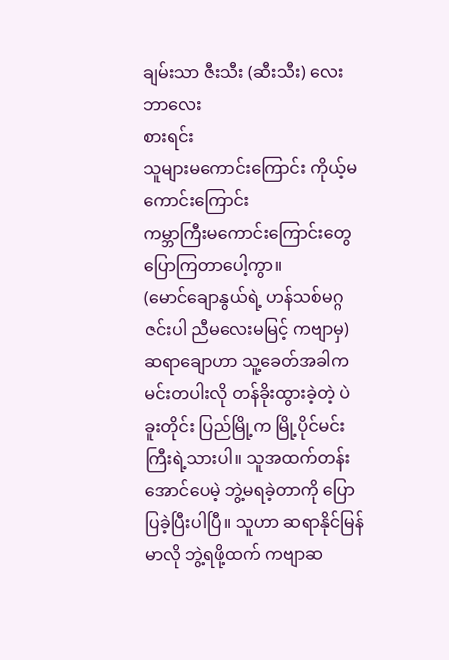ချမ်းသာ ဇီးသီး (ဆီးသီး) လေးဘာလေး
စားရင်း
သူများမကောင်းကြောင်း ကိုယ့်မကောင်းကြောင်း
ကမ္ဘာကြီးမကောင်းကြောင်းတွေ ပြောကြတာပေါ့ကွာ။
(မောင်ချောနွယ်ရဲ့ ဟန်သစ်မဂ္ဂဇင်းပါ ညီမလေးမမြင့် ကဗျာမှ)
ဆရာချောဟာ သူ့ခေတ်အခါက မင်းတပါးလို တန်ခိုးထွားခဲ့တဲ့ ပဲခူးတိုင်း ပြည်မြို့က မြို့ပိုင်မင်းကြီးရဲ့သားပါ။ သူအထက်တန်းအောင်ပေမဲ့ ဘွဲ့မရခဲ့တာကို ပြောပြခဲ့ပြီးပါပြီ။ သူဟာ ဆရာနိုင်မြန်မာလို ဘွဲ့ရဖို့ထက် ကဗျာဆ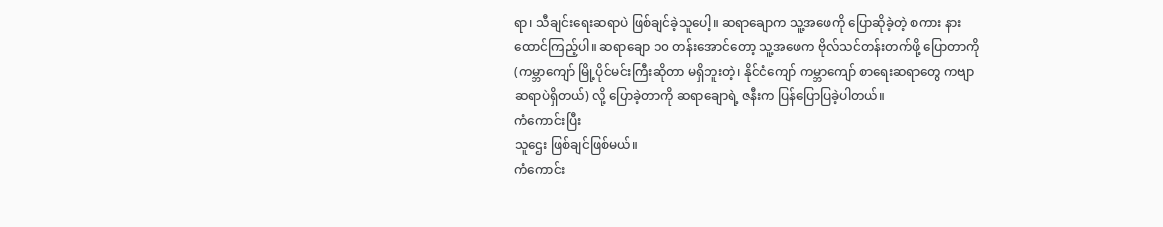ရာ၊ သီချင်းရေးဆရာပဲ ဖြစ်ချင်ခဲ့သူပေါ့။ ဆရာချောက သူ့အဖေကို ပြောဆိုခဲ့တဲ့ စကား နားထောင်ကြည့်ပါ။ ဆရာချော ၁၀ တန်းအောင်တော့ သူ့အဖေက ဗိုလ်သင်တန်းတက်ဖို့ ပြောတာကို (ကမ္ဘာကျော် မြို့ပိုင်မင်းကြီးဆိုတာ မရှိဘူးတဲ့၊ နိုင်ငံကျော် ကမ္ဘာကျော် စာရေးဆရာတွေ ကဗျာဆရာပဲရှိတယ်) လို့ ပြောခဲ့တာကို ဆရာချောရဲ့ ဇနီးက ပြန်ပြောပြခဲ့ပါတယ်။
ကံကောင်းပြီး
သူဌေး ဖြစ်ချင်ဖြစ်မယ်။
ကံကောင်း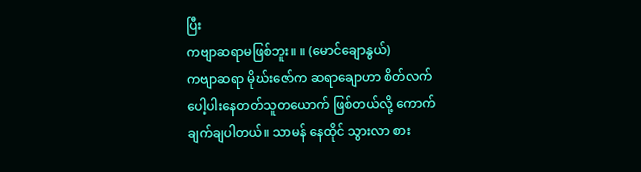ပြီး
ကဗျာဆရာမဖြစ်ဘူး။ ။ (မောင်ချောနွယ်)
ကဗျာဆရာ မိုဃ်းဇော်က ဆရာချောဟာ စိတ်လက် ပေါ့ပါးနေတတ်သူတယောက် ဖြစ်တယ်လို့ ကောက်ချက်ချပါတယ်။ သာမန် နေထိုင် သွားလာ စား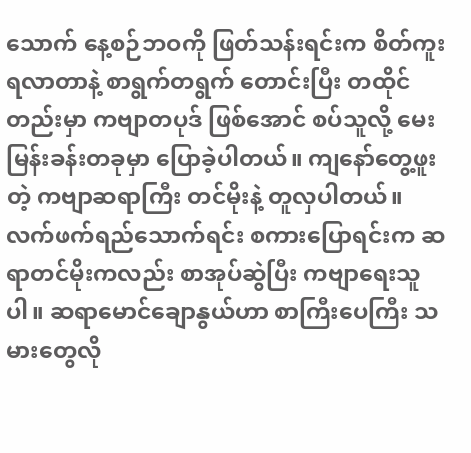သောက် နေ့စဉ်ဘဝကို ဖြတ်သန်းရင်းက စိတ်ကူးရလာတာနဲ့ စာရွက်တရွက် တောင်းပြီး တထိုင်တည်းမှာ ကဗျာတပုဒ် ဖြစ်အောင် စပ်သူလို့ မေးမြန်းခန်းတခုမှာ ပြောခဲ့ပါတယ်။ ကျနော်တွေ့ဖူးတဲ့ ကဗျာဆရာကြီး တင်မိုးနဲ့ တူလှပါတယ်။ လက်ဖက်ရည်သောက်ရင်း စကားပြောရင်းက ဆရာတင်မိုးကလည်း စာအုပ်ဆွဲပြီး ကဗျာရေးသူပါ။ ဆရာမောင်ချောနွယ်ဟာ စာကြီးပေကြီး သမားတွေလို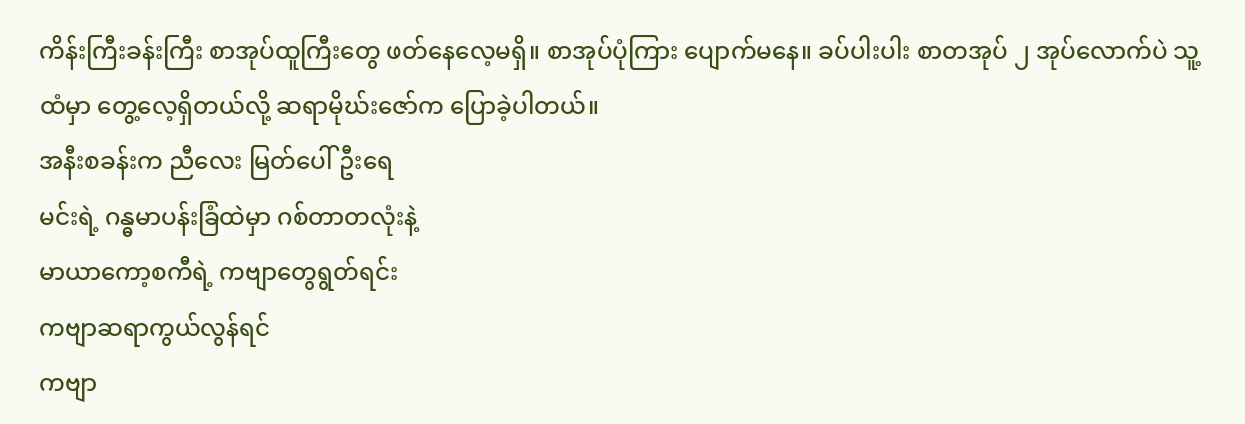ကိန်းကြီးခန်းကြီး စာအုပ်ထူကြီးတွေ ဖတ်နေလေ့မရှိ။ စာအုပ်ပုံကြား ပျောက်မနေ။ ခပ်ပါးပါး စာတအုပ် ၂ အုပ်လောက်ပဲ သူ့ထံမှာ တွေ့လေ့ရှိတယ်လို့ ဆရာမိုဃ်းဇော်က ပြောခဲ့ပါတယ်။
အနီးစခန်းက ညီလေး မြတ်ပေါ်ဦးရေ
မင်းရဲ့ ဂန္ဓမာပန်းခြံထဲမှာ ဂစ်တာတလုံးနဲ့
မာယာကော့စကီရဲ့ ကဗျာတွေရွတ်ရင်း
ကဗျာဆရာကွယ်လွန်ရင်
ကဗျာ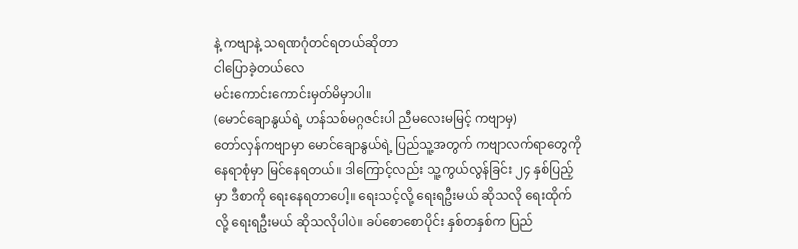နဲ့ ကဗျာနဲ့ သရဏဂုံတင်ရတယ်ဆိုတာ
ငါပြောခဲ့တယ်လေ
မင်းကောင်းကောင်းမှတ်မိမှာပါ။
(မောင်ချောနွယ်ရဲ့ ဟန်သစ်မဂ္ဂဇင်းပါ ညီမလေးမမြင့် ကဗျာမှ)
တော်လှန်ကဗျာမှာ မောင်ချောနွယ်ရဲ့ ပြည်သူ့အတွက် ကဗျာလက်ရာတွေကို နေရာစုံမှာ မြင်နေရတယ်။ ဒါကြောင့်လည်း သူ့ကွယ်လွန်ခြင်း ၂၄ နှစ်ပြည့်မှာ ဒီစာကို ရေးနေရတာပေါ့။ ရေးသင့်လို့ ရေးရဦးမယ် ဆိုသလို ရေးထိုက်လို့ ရေးရဦးမယ် ဆိုသလိုပါပဲ။ ခပ်စောစောပိုင်း နှစ်တနှစ်က ပြည်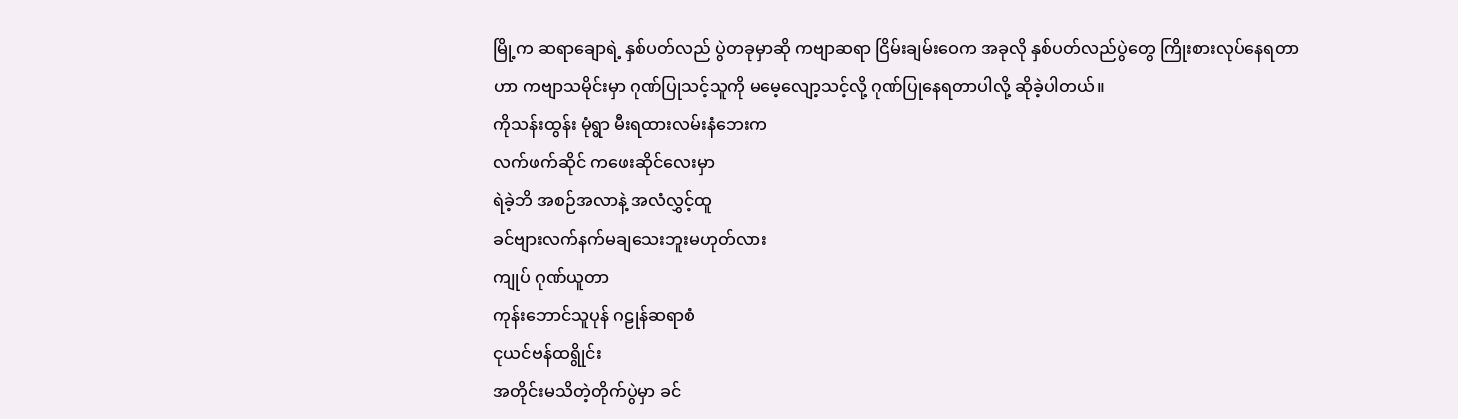မြို့က ဆရာချောရဲ့ နှစ်ပတ်လည် ပွဲတခုမှာဆို ကဗျာဆရာ ငြိမ်းချမ်းဝေက အခုလို နှစ်ပတ်လည်ပွဲတွေ ကြိုးစားလုပ်နေရတာဟာ ကဗျာသမိုင်းမှာ ဂုဏ်ပြုသင့်သူကို မမေ့လျော့သင့်လို့ ဂုဏ်ပြုနေရတာပါလို့ ဆိုခဲ့ပါတယ်။
ကိုသန်းထွန်း မုံရွာ မီးရထားလမ်းနံဘေးက
လက်ဖက်ဆိုင် ကဖေးဆိုင်လေးမှာ
ရဲခဲ့ဘိ အစဉ်အလာနဲ့ အလံလွှင့်ထူ
ခင်ဗျားလက်နက်မချသေးဘူးမဟုတ်လား
ကျုပ် ဂုဏ်ယူတာ
ကုန်းဘောင်သူပုန် ဂဠုန်ဆရာစံ
ငုယင်ဗန်ထရွိုင်း
အတိုင်းမသိတဲ့တိုက်ပွဲမှာ ခင်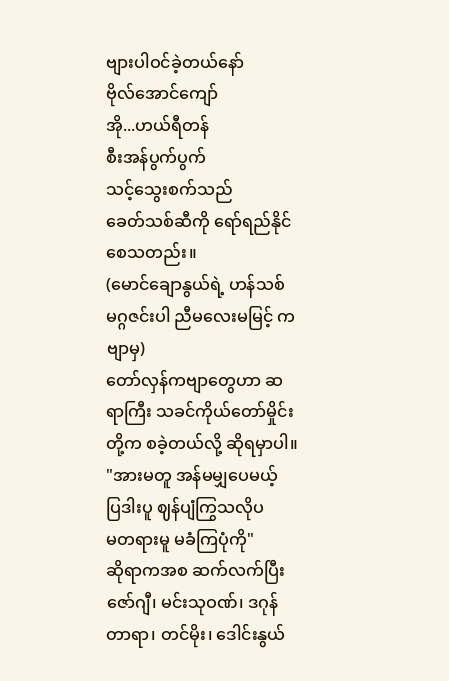ဗျားပါဝင်ခဲ့တယ်နော်
ဗိုလ်အောင်ကျော်
အို...ဟယ်ရီတန်
စီးအန်ပွက်ပွက်
သင့်သွေးစက်သည်
ခေတ်သစ်ဆီကို ရော်ရည်နိုင်စေသတည်း။
(မောင်ချောနွယ်ရဲ့ ဟန်သစ်မဂ္ဂဇင်းပါ ညီမလေးမမြင့် ကဗျာမှ)
တော်လှန်ကဗျာတွေဟာ ဆရာကြီး သခင်ကိုယ်တော်မှိုင်းတို့က စခဲ့တယ်လို့ ဆိုရမှာပါ။
"အားမတူ အန်မမျှပေမယ့်
ပြဒါးပူ ဈန်ပျံကြွသလိုပ
မတရားမူ မခံကြပုံကို"
ဆိုရာကအစ ဆက်လက်ပြီး ဇော်ဂျီ၊ မင်းသုဝဏ်၊ ဒဂုန်တာရာ၊ တင်မိုး၊ ဒေါင်းနွယ်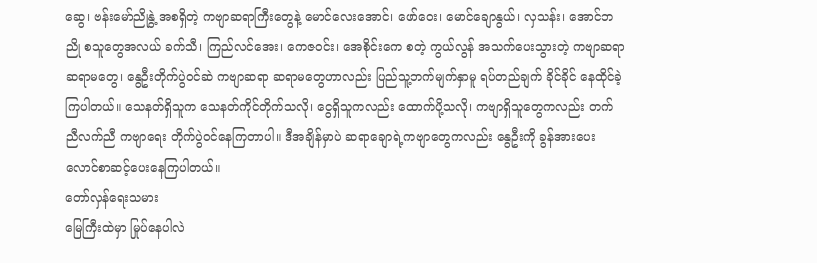ဆွေ၊ ဗန်းမော်ညိုနွဲ့ အစရှိတဲ့ ကဗျာဆရာကြီးတွေနဲ့ မောင်လေးအောင်၊ ဖော်ဝေး၊ မောင်ချောနွယ်၊ လှသန်း၊ အောင်ဘညို စသူတွေအလယ် ခက်သီ၊ ကြည်လင်အေး၊ ကေဇဝင်း၊ အေစိုင်းကေ စတဲ့ ကွယ်လွန် အသက်ပေးသွားတဲ့ ကဗျာဆရာ ဆရာမတွေ၊ နွေဦးတိုက်ပွဲဝင်ဆဲ ကဗျာဆရာ ဆရာမတွေဟာလည်း ပြည်သူ့ဘက်မျက်နှာမူ ရပ်တည်ချက် ခိုင်ခိုင် နေထိုင်ခဲ့ကြပါတယ်။ သေနတ်ရှိသူက သေနတ်ကိုင်တိုက်သလို၊ ငွေရှိသူကလည်း ထောက်ပို့သလို၊ ကဗျာရှိသူတွေကလည်း တက်ညီလက်ညီ ကဗျာရေး တိုက်ပွဲဝင်နေကြတာပါ။ ဒီအချိန်မှာပဲ ဆရာချောရဲ့ကဗျာတွေကလည်း နွေဦးကို ခွန်အားပေး လောင်စာဆင့်ပေးနေကြပါတယ်။
တော်လှန်ရေးသမား
မြေကြီးထဲမှာ မြုပ်နေပါလဲ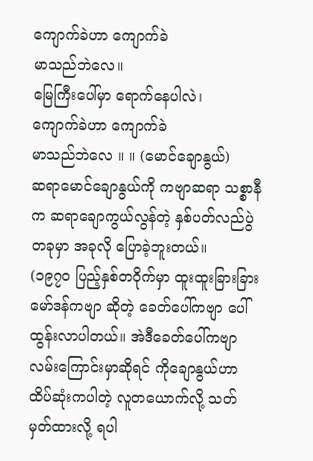ကျောက်ခဲဟာ ကျောက်ခဲ
မာသည်ဘဲလေ။
မြေကြီးပေါ်မှာ ရောက်နေပါလဲ၊
ကျောက်ခဲဟာ ကျောက်ခဲ
မာသည်ဘဲလေ ။ ။ (မောင်ချောနွယ်)
ဆရာမောင်ချောနွယ်ကို ကဗျာဆရာ သစ္စာနီက ဆရာချောကွယ်လွန်တဲ့ နှစ်ပတ်လည်ပွဲတခုမှာ အခုလို ပြောခဲ့ဘူးတယ်။
(၁၉၇၀ ပြည့်နှစ်တဝိုက်မှာ ထူးထူးခြားခြား မော်ဒန်ကဗျာ ဆိုတဲ့ ခေတ်ပေါ်ကဗျာ ပေါ်ထွန်းလာပါတယ်။ အဲဒီခေတ်ပေါ်ကဗျာလမ်းကြောင်းမှာဆိုရင် ကိုချောနွယ်ဟာ ထိပ်ဆုံးကပါတဲ့ လူတယောက်လို့ သတ်မှတ်ထားလို့ ရပါ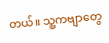တယ်။ သူ့ကဗျာတွေ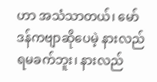ဟာ အသံသာတယ်၊ မော်ဒန်ကဗျာဆိုပေမဲ့ နားလည်ရမခက်ဘူး၊ နားလည်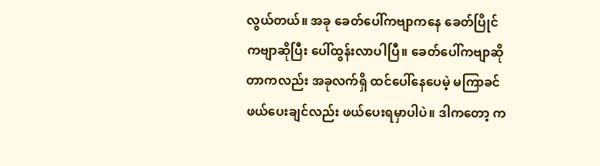လွယ်တယ်။ အခု ခေတ်ပေါ်ကဗျာကနေ ခေတ်ပြိုင်ကဗျာဆိုပြီး ပေါ်ထွန်းလာပါပြီ။ ခေတ်ပေါ်ကဗျာဆိုတာကလည်း အခုလက်ရှိ ထင်ပေါ်နေပေမဲ့ မကြာခင် ဖယ်ပေးချင်လည်း ဖယ်ပေးရမှာပါပဲ။ ဒါကတော့ က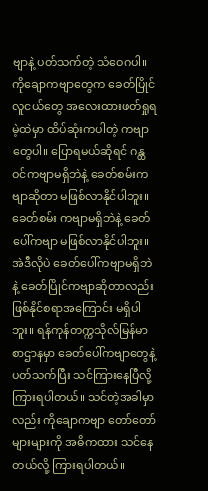ဗျာနဲ့ ပတ်သက်တဲ့ သံဝေဂပါ။ ကိုချောကဗျာတွေက ခေတ်ပြိုင်လူငယ်တွေ အလေးထားဖတ်ရှုရမဲ့ထဲမှာ ထိပ်ဆုံးကပါတဲ့ ကဗျာတွေပါ။ ပြောရမယ်ဆိုရင် ဂန္ထဝင်ကဗျာမရှိဘဲနဲ့ ခေတ်စမ်းကဗျာဆိုတာ မဖြစ်လာနိုင်ပါဘူး။ ခေတ်စမ်း ကဗျာမရှိဘဲနဲ့ ခေတ်ပေါ်ကဗျာ မဖြစ်လာနိုင်ပါဘူး။ အဲဒီလိုပဲ ခေတ်ပေါ်ကဗျာမရှိဘဲနဲ့ ခေတ်ပြိုင်ကဗျာဆိုတာလည်း ဖြစ်နိုင်စရာအကြောင်း မရှိပါဘူး။ ရန်ကုန်တက္ကသိုလ်မြန်မာစာဌာနမှာ ခေတ်ပေါ်ကဗျာတွေနဲ့ ပတ်သက်ပြီး သင်ကြားနေပြီလို့ ကြားရပါတယ်။ သင်တဲ့အခါမှာလည်း ကိုချောကဗျာ တော်တော်များများကို အဓိကထား သင်နေတယ်လို့ ကြားရပါတယ်။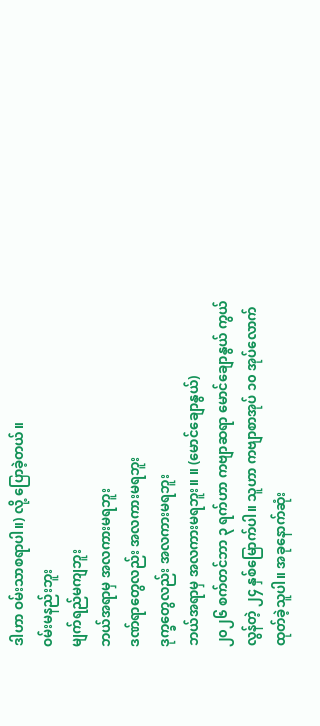ဒါဟာ ဝမ်းသာစရာပါ။) လို့ ပြောခဲ့တယ်။
ဝမ်းမနည်းဘူး
မျက်ရည်မကျဘူး
ဘယ်အရာမှ အလကားမရဘူး
ဒဏ်ရာတွေလည်း အလကားမရဘူး
ဒုက္ခတွေလည်း အလကားမရဘူး
ဘယ်အရာမှ အလကားမရဘူး။ ။ (မောင်ချောနွယ်)
၂၀၂၆ စက်တင်ဘာ ၃ ရက်ဟာ ကဗျာဆရာ မောင်ချောနွယ် ကွယ်လွန်တဲ့ ၂၄ နှစ်မြောက်ပါ။ သူဟာ ကဗျာစာအုပ် ၁၀ အုပ်လောက် ထုတ်ခဲ့သူပါ။ အခုနောက်ဆုံး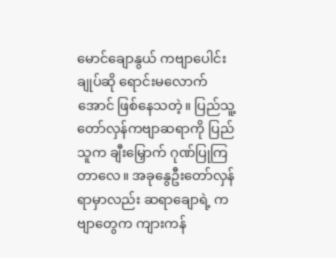မောင်ချောနွယ် ကဗျာပေါင်းချုပ်ဆို ရောင်းမလောက်အောင် ဖြစ်နေသတဲ့။ ပြည်သူ့ တော်လှန်ကဗျာဆရာကို ပြည်သူက ချီးမြှောက် ဂုဏ်ပြုကြတာလေ။ အခုနွေဦးတော်လှန်ရာမှာလည်း ဆရာချောရဲ့ ကဗျာတွေက ကျားကန်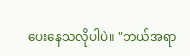ပေးနေသလိုပါပဲ။ "ဘယ်အရာ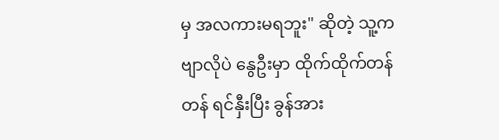မှ အလကားမရဘူး" ဆိုတဲ့ သူ့ကဗျာလိုပဲ နွေဦးမှာ ထိုက်ထိုက်တန်တန် ရင်နှီးပြီး ခွန်အား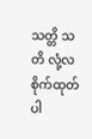သတ္တိ သတိ လုံ့လ စိုက်ထုတ်ပါ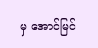မှ အောင်မြင်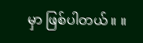မှာ ဖြစ်ပါတယ်။ ။